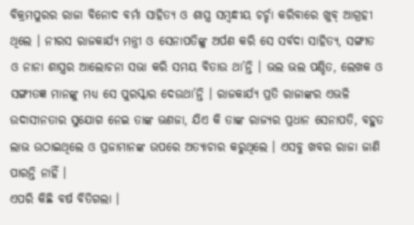ବିକ୍ରମପୁରର ରାଜା ବିନୋଦ ବର୍ମା ସାହିତ୍ୟ ଓ ଶାସ୍ତ୍ର ସମ୍ବନ୍ଧୀୟ ଚର୍ଚ୍ଚା କରିବାରେ ଖୁବ୍ ଆଗ୍ରହୀ ଥିଲେ । ନୀରସ ରାଜକାର୍ଯ୍ୟ ମନ୍ତ୍ରୀ ଓ ସେନାପତିଙ୍କୁ ଅର୍ପଣ କରି ସେ ସର୍ବଦା ସାହିତ୍ୟ, ସଙ୍ଗୀତ ଓ ନାନା ଶାସ୍ତ୍ରର ଆଲୋଚନା ସଭା କରି ସମୟ ବିତାଉ ଥା’ନ୍ତି । ଭଲ ଭଲ ପଣ୍ଡିତ, ଲେଖକ ଓ ସଙ୍ଗୀତଜ୍ଞ ମାନଙ୍କୁ ମଧ୍ୟ ସେ ପୁରସ୍କାର ଦେଉଥା’ନ୍ତି । ରାଜକାର୍ଯ୍ୟ ପ୍ରତି ରାଜାଙ୍କର ଏଭଳି ଉଦାସୀନତାର ସୁଯୋଗ ନେଇ ତାଙ୍କ ଭଣଜା, ଯିଏ କି ତାଙ୍କ ରାଜ୍ୟର ପ୍ରଧାନ ସେନାପତି, ବହୁତ ଲାଭ ଉଠାଇଥିଲେ ଓ ପ୍ରଜାମାନଙ୍କ ଉପରେ ଅତ୍ୟାଚାର କରୁଥିଲେ । ଏସବୁ ଖବର ରାଜା ଜାଣି ପାରନ୍ତି ନାହିଁ ।
ଏପରି କିଛି ବର୍ଷ ବିତିଗଲା ।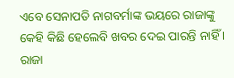ଏବେ ସେନାପତି ନାଗବର୍ମାଙ୍କ ଭୟରେ ରାଜାଙ୍କୁ କେହି କିଛି ହେଲେବି ଖବର ଦେଇ ପାରନ୍ତି ନାହିଁ । ରାଜା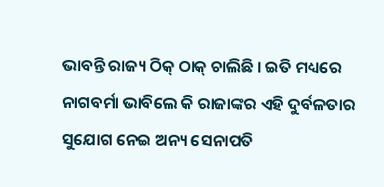ଭାବନ୍ତି ରାଜ୍ୟ ଠିକ୍ ଠାକ୍ ଚାଲିଛି । ଇତି ମଧ୍ୟରେ ନାଗବର୍ମା ଭାବିଲେ କି ରାଜାଙ୍କର ଏହି ଦୁର୍ବଳତାର ସୁଯୋଗ ନେଇ ଅନ୍ୟ ସେନାପତି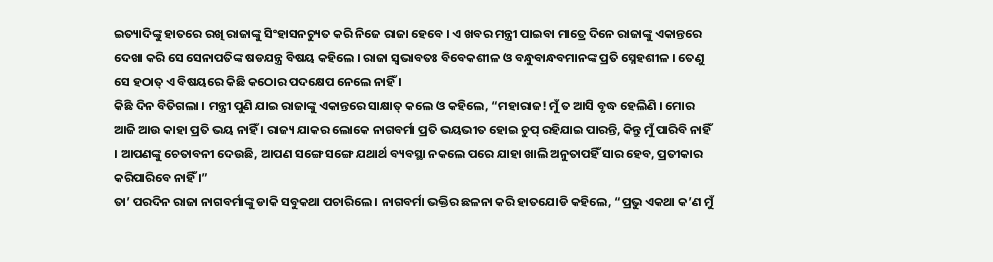ଇତ୍ୟାଦିଙ୍କୁ ହାତରେ ରଖି ରାଜାଙ୍କୁ ସିଂହାସନଚ୍ୟୁତ କରି ନିଜେ ରାଜା ହେବେ । ଏ ଖବର ମନ୍ତ୍ରୀ ପାଇବା ମାତ୍ରେ ଦିନେ ରାଜାଙ୍କୁ ଏକାନ୍ତରେ ଦେଖା କରି ସେ ସେନାପତିଙ୍କ ଷଡଯନ୍ତ୍ର ବିଷୟ କହିଲେ । ରାଜା ସ୍ୱଭାବତଃ ବିବେକଶୀଳ ଓ ବନ୍ଧୁବାନ୍ଧବମାନଙ୍କ ପ୍ରତି ସ୍ନେହଶୀଳ । ତେଣୁ ସେ ହଠାତ୍ ଏ ବିଷୟରେ କିଛି କଠୋର ପଦକ୍ଷେପ ନେଲେ ନାହିଁ ।
କିଛି ଦିନ ବିତିଗଲା । ମନ୍ତ୍ରୀ ପୁଣି ଯାଇ ରାଜାଙ୍କୁ ଏକାନ୍ତରେ ସାକ୍ଷାତ୍ କଲେ ଓ କହିଲେ, “ମହାରାଜ! ମୁଁ ତ ଆସି ବୃଦ୍ଧ ହେଲିଣି । ମୋର ଆଜି ଆଉ କାହା ପ୍ରତି ଭୟ ନାହିଁ । ରାଜ୍ୟ ଯାକର ଲୋକେ ନାଗବର୍ମା ପ୍ରତି ଭୟଭୀତ ହୋଇ ଚୁପ୍ ରହିଯାଇ ପାରନ୍ତି, କିନ୍ତୁ ମୁଁ ପାରିବି ନାହିଁ । ଆପଣଙ୍କୁ ଚେତାବନୀ ଦେଉଛି, ଆପଣ ସଙ୍ଗେ ସଙ୍ଗେ ଯଥାର୍ଥ ବ୍ୟବସ୍ଥା ନକଲେ ପରେ ଯାହା ଖାଲି ଅନୁତାପହିଁ ସାର ହେବ, ପ୍ରତୀକାର କରିପାରିବେ ନାହିଁ ।”
ତା’ ପରଦିନ ରାଜା ନାଗବର୍ମାଙ୍କୁ ଡାକି ସବୁକଥା ପଚାରିଲେ । ନାଗବର୍ମା ଭକ୍ତିର ଛଳନା କରି ହାତଯୋଡି କହିଲେ, “ପ୍ରଭୁ ଏକଥା କ’ଣ ମୁଁ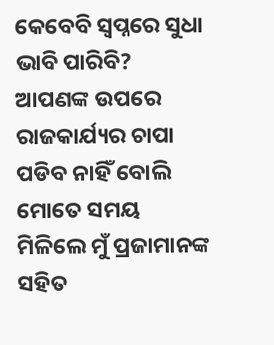କେବେବି ସ୍ୱପ୍ନରେ ସୁଧା ଭାବି ପାରିବି? ଆପଣଙ୍କ ଉପରେ ରାଜକାର୍ଯ୍ୟର ଚାପା ପଡିବ ନାହିଁ ବୋଲି ମୋତେ ସମୟ ମିଳିଲେ ମୁଁ ପ୍ରଜାମାନଙ୍କ ସହିତ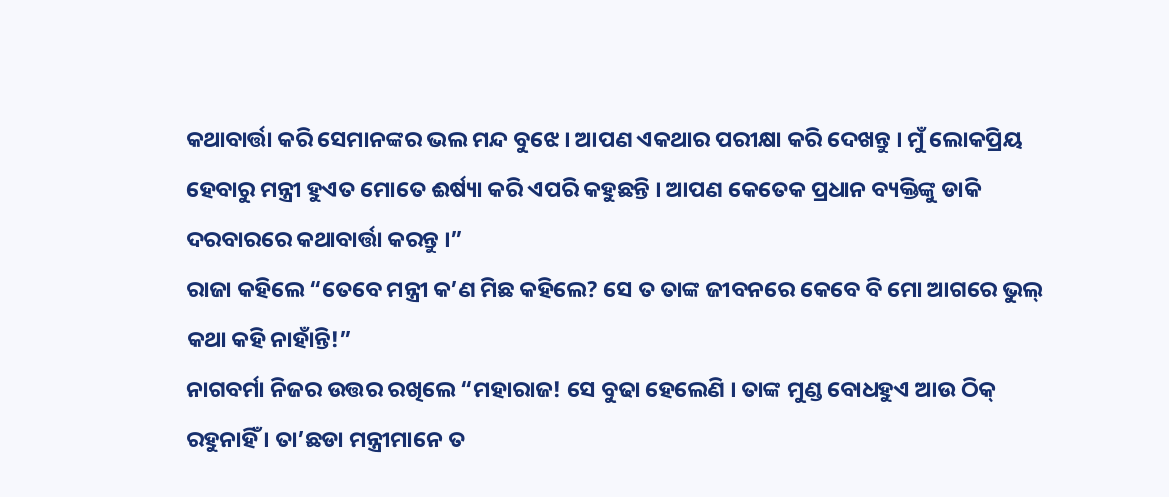କଥାବାର୍ତ୍ତା କରି ସେମାନଙ୍କର ଭଲ ମନ୍ଦ ବୁଝେ । ଆପଣ ଏକଥାର ପରୀକ୍ଷା କରି ଦେଖନ୍ତୁ । ମୁଁ ଲୋକପ୍ରିୟ ହେବାରୁ ମନ୍ତ୍ରୀ ହୁଏତ ମୋତେ ଈର୍ଷ୍ୟା କରି ଏପରି କହୁଛନ୍ତି । ଆପଣ କେତେକ ପ୍ରଧାନ ବ୍ୟକ୍ତିଙ୍କୁ ଡାକି ଦରବାରରେ କଥାବାର୍ତ୍ତା କରନ୍ତୁ ।”
ରାଜା କହିଲେ “ତେବେ ମନ୍ତ୍ରୀ କ’ଣ ମିଛ କହିଲେ? ସେ ତ ତାଙ୍କ ଜୀବନରେ କେବେ ବି ମୋ ଆଗରେ ଭୁଲ୍ କଥା କହି ନାହାଁନ୍ତି!”
ନାଗବର୍ମା ନିଜର ଉତ୍ତର ରଖିଲେ “ମହାରାଜ! ସେ ବୁଢା ହେଲେଣି । ତାଙ୍କ ମୁଣ୍ଡ ବୋଧହୁଏ ଆଉ ଠିକ୍ ରହୁନାହିଁ । ତା’ଛଡା ମନ୍ତ୍ରୀମାନେ ତ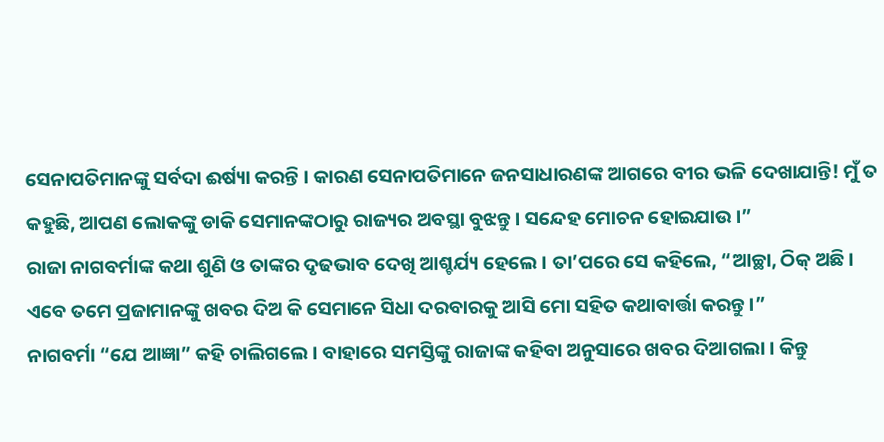ସେନାପତିମାନଙ୍କୁ ସର୍ବଦା ଈର୍ଷ୍ୟା କରନ୍ତି । କାରଣ ସେନାପତିମାନେ ଜନସାଧାରଣଙ୍କ ଆଗରେ ବୀର ଭଳି ଦେଖାଯାନ୍ତି! ମୁଁ ତ କହୁଛି, ଆପଣ ଲୋକଙ୍କୁ ଡାକି ସେମାନଙ୍କଠାରୁ ରାଜ୍ୟର ଅବସ୍ଥା ବୁଝନ୍ତୁ । ସନ୍ଦେହ ମୋଚନ ହୋଇଯାଉ ।”
ରାଜା ନାଗବର୍ମାଙ୍କ କଥା ଶୁଣି ଓ ତାଙ୍କର ଦୃଢଭାବ ଦେଖି ଆଶ୍ଚର୍ଯ୍ୟ ହେଲେ । ତା’ପରେ ସେ କହିଲେ, “ଆଚ୍ଛା, ଠିକ୍ ଅଛି । ଏବେ ତମେ ପ୍ରଜାମାନଙ୍କୁ ଖବର ଦିଅ କି ସେମାନେ ସିଧା ଦରବାରକୁ ଆସି ମୋ ସହିତ କଥାବାର୍ତ୍ତା କରନ୍ତୁ ।”
ନାଗବର୍ମା “ଯେ ଆଜ୍ଞା” କହି ଚାଲିଗଲେ । ବାହାରେ ସମସ୍ତିଙ୍କୁ ରାଜାଙ୍କ କହିବା ଅନୁସାରେ ଖବର ଦିଆଗଲା । କିନ୍ତୁ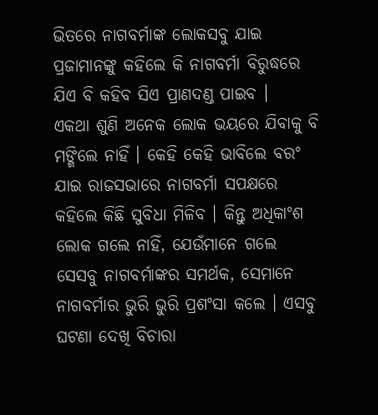ଭିତରେ ନାଗବର୍ମାଙ୍କ ଲୋକସବୁ ଯାଇ ପ୍ରଜାମାନଙ୍କୁ କହିଲେ କି ନାଗବର୍ମା ବିରୁଦ୍ଧରେ ଯିଏ ବି କହିବ ସିଏ ପ୍ରାଣଦଣ୍ଡ ପାଇବ ।
ଏକଥା ଶୁଣି ଅନେକ ଲୋକ ଭୟରେ ଯିବାକୁ ବି ମଙ୍ଗିଲେ ନାହିଁ । କେହି କେହି ଭାବିଲେ ବରଂ ଯାଇ ରାଜସଭାରେ ନାଗବର୍ମା ସପକ୍ଷରେ କହିଲେ କିଛି ସୁବିଧା ମିଳିବ । କିନ୍ତୁ ଅଧିକାଂଶ ଲୋକ ଗଲେ ନାହିଁ, ଯେଉଁମାନେ ଗଲେ ସେସବୁ ନାଗବର୍ମାଙ୍କର ସମର୍ଥକ, ସେମାନେ ନାଗବର୍ମାର ଭୁରି ଭୁରି ପ୍ରଶଂସା କଲେ । ଏସବୁ ଘଟଣା ଦେଖି ବିଚାରା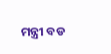ମନ୍ତ୍ରୀ ବଡ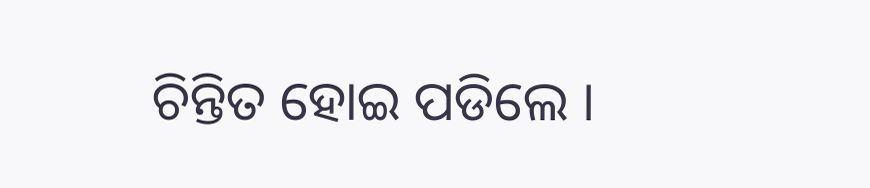ଚିନ୍ତିତ ହୋଇ ପଡିଲେ ।